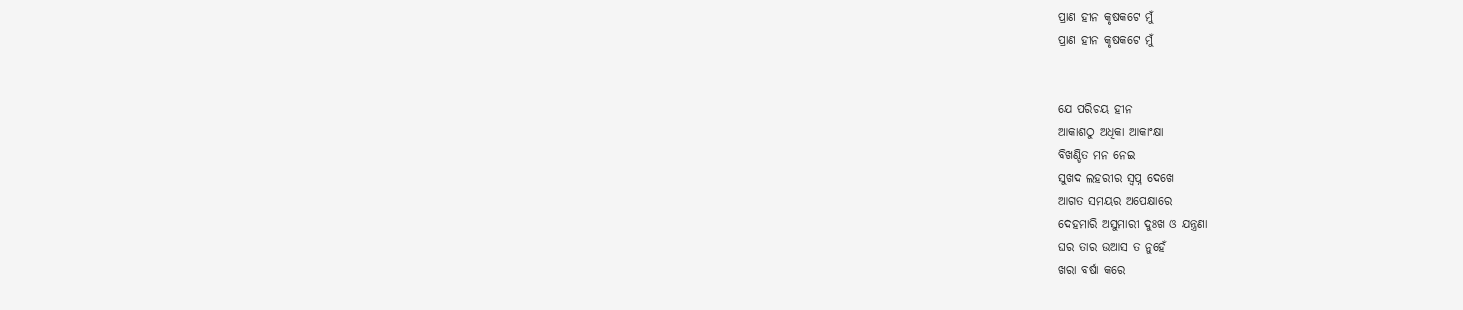ପ୍ରାଣ ହୀନ କୃଷକଟେ ମୁଁ
ପ୍ରାଣ ହୀନ କୃଷକଟେ ମୁଁ


ଯେ ପରିଚୟ ହୀନ
ଆକାଶଠୁ ଅଧିକା ଆକାଂକ୍ଷା
ବିଖଣ୍ଡିତ ମନ ନେଇ
ସୁଖଦ ଲହରୀର ସ୍ୱପ୍ନ ଦେଖେ
ଆଗତ ସମୟର ଅପେକ୍ଷାରେ
ଦେହମାରି ଅସୁମାରୀ ଦୁଃଖ ଓ ଯନ୍ତ୍ରଣା
ଘର ତାର ଉଆସ ତ ନୁହେଁ
ଖରା ବର୍ଷା କରେ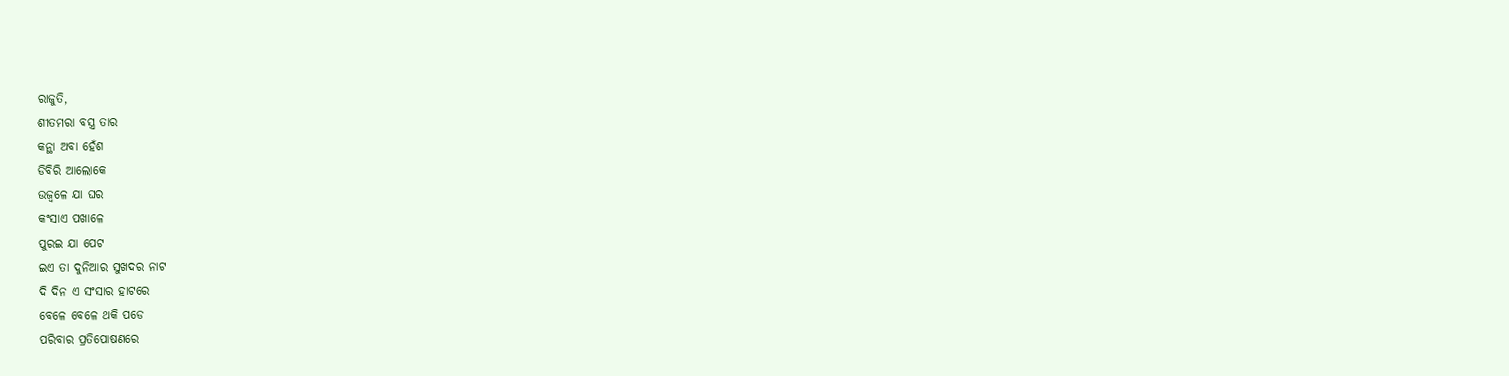ରାଜୁତି,
ଶୀତମରା ବସ୍ତ୍ର ତାର
କନ୍ଥା ଅବା ହେଁଶ
ଡିବିରି ଆଲୋକେ
ଉଜ୍ୱଳେ ଯା ଘର
କଂସାଏ ପଖାଳେ
ପୁରଇ ଯା ପେଟ
ଇଏ ତା ଦୁନିଆର ସୁଖଦର ନାଟ
ଦି ଦିନ ଏ ସଂସାର ହାଟରେ
ବେଳେ ବେଳେ ଥକି ପଡେ
ପରିବାର ପ୍ରତିପୋଷଣରେ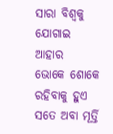ସାରା ବିଶ୍ୱକୁ ଯୋଗାଇ ଆହାର
ଭୋକେ ଶୋକେ ରହିବାକୁ ହୁଏ
ସତେ ଅବା ମୂର୍ତ୍ତି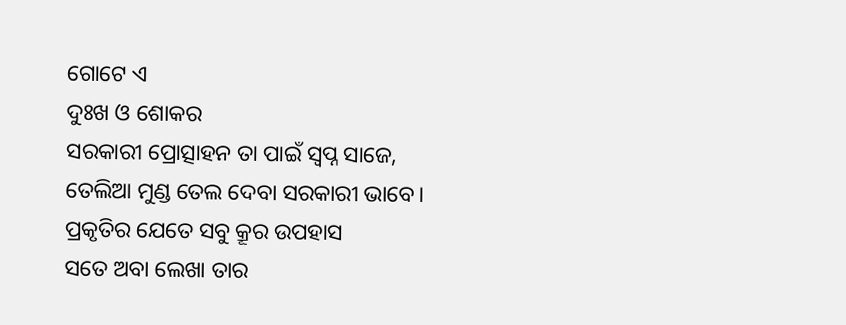ଗୋଟେ ଏ
ଦୁଃଖ ଓ ଶୋକର
ସରକାରୀ ପ୍ରୋତ୍ସାହନ ତା ପାଇଁ ସ୍ୱପ୍ନ ସାଜେ,
ତେଲିଆ ମୁଣ୍ଡ ତେଲ ଦେବା ସରକାରୀ ଭାବେ।
ପ୍ରକୃତିର ଯେତେ ସବୁ କ୍ରୂର ଉପହାସ
ସତେ ଅବା ଲେଖା ତାର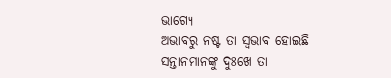ଭାଗ୍ୟେ
ଅଭାବରୁ ନଷ୍ଟ ତା ସ୍ୱଭାବ ହୋଇଛି
ସନ୍ତାନମାନଙ୍କୁ ଦୁଃଖେ ତା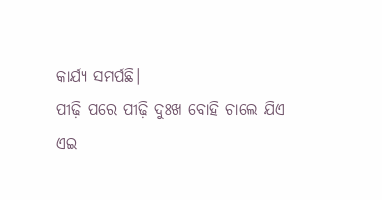କାର୍ଯ୍ୟ ସମର୍ପଛି।
ପୀଢ଼ି ପରେ ପୀଢ଼ି ଦୁଃଖ ବୋହି ଚାଲେ ଯିଏ
ଏଇ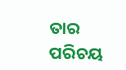ତାର ପରିଚୟ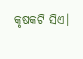କୃଷକଟି ସିଏ।